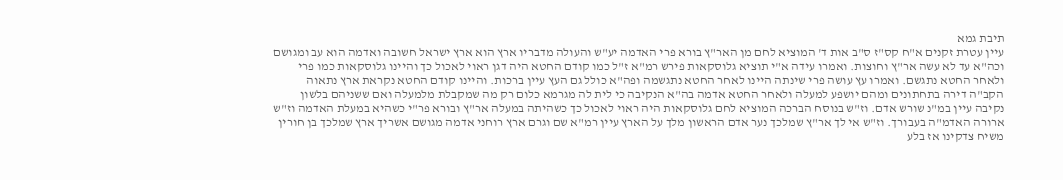תיבת גמא
עיין עטרת זקנים א"ח קס"ז ס"ב אות ד' המוציא לחם מן האר"ץ בורא פרי האדמה יע"ש והעולה מדבריו ארץ הוא ארץ ישראל חשובה ואדמה הוא עב ומגושם וכה"א עד לא עשה אר"ץ וחוצות. ואמרו עידה א"י תוציא גלוסקאות פירש רמ"א ז"ל כמו קודם החטא היה דגן ראוי לאכול כך והיינו גלוסקאות כמו פרי ולאחר החטא נתגשם. ואמרו עץ עושה פרי שינתה היינו לאחר החטא נתגשמה ופה"א כולל גם העץ עיין ברכות. והיינו קודם החטא נקראת ארץ נתאוה הקב"ה דירה בתחתונים ומהם יושפע למעלה ולאחר החטא אדמה בה"א הנקיבה כי לית לה מגרמא כלום רק מה שמקבלת מלמעלה ואם ששניהם בלשון נקיבה עיין במ"נ שורש אדם. וז"ש בנוסח הברכה המוציא לחם גלוסקאות היה ראוי לאכול כך כשהיתה במעלה אר"ץ ובורא פר"י כשהיא במעלת האדמה וז"ש ארורה האדמ"ה בעבורך. וז"ש אי לך אר"ץ שמלכך נער אדם הראשון מלך על הארץ עיין רמ"א שם וגרם ארץ רוחני אדמה מגושם אשריך ארץ שמלכך בן חורין משיח צדקינו אז בלע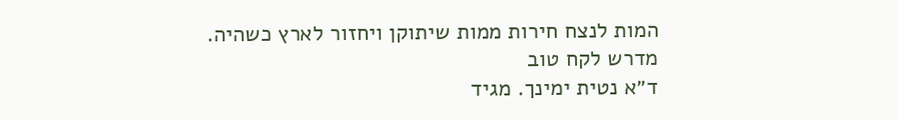המות לנצח חירות ממות שיתוקן ויחזור לארץ כשהיה.
מדרש לקח טוב
ד״א נטית ימינך. מגיד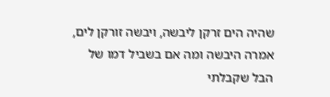שהיה הים זרקן ליבשה, ויבשה זורקן לים, אמרה היבשה ומה אם בשביל דמו של הבל שקבלתי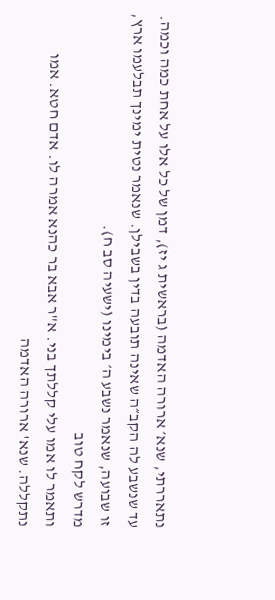נתאררתי, שנא׳ ארורה האדמה (בראשית ג יז), דמן של כל אלו על אחת כמה וכמה. עד שנשבע לה הקב״ה שאינה תובעה בדין בשבילן. שנאמר נטית ימינך תבלעמו ארץ, זו שבועה, שנאמר נשבע ה׳ בימינו (ישעיה סב ח).
מדרש לקח טוב
ותאמר לו אמו עלי קללתך בני. א"ר אבא בר כהנא אמרה לו. אדם חטא. אמו נתקללה. שנא' ארורה האדמה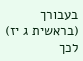בעבורך (בראשית ג יז) לכך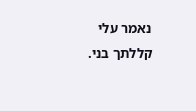נאמר עלי קללתך בני.